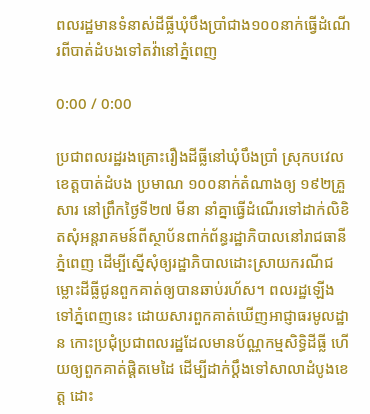ពលរដ្ឋមានទំនាស់ដីធ្លីឃុំបឹងប្រាំជាង១០០នាក់ធ្វើដំណើរពីបាត់ដំបងទៅតវ៉ានៅភ្នំពេញ

0:00 / 0:00

ប្រជាពលរដ្ឋរងគ្រោះរឿងដីធ្លីនៅឃុំបឹងប្រាំ ស្រុកបវេល ខេត្តបាត់ដំបង ប្រមាណ ១០០នាក់តំណាងឲ្យ ១៩២គ្រួសារ នៅព្រឹកថ្ងៃទី២៧ មីនា នាំគ្នាធ្វើដំណើរទៅដាក់លិខិតសុំអន្តរាគមន៍ពីស្ថាប័នពាក់ព័ន្ធរដ្ឋាភិបាលនៅរាជធានីភ្នំពេញ ដើម្បីស្នើសុំឲ្យរដ្ឋាភិបាលដោះស្រាយករណីជម្លោះដីធ្លីជូនពួកគាត់ឲ្យបានឆាប់រហ័ស។ ពលរដ្ឋឡើងទៅភ្នំពេញនេះ ដោយសារពួកគាត់ឃើញអាជ្ញាធរមូលដ្ឋាន កោះប្រជុំប្រជាពលរដ្ឋដែលមានប័ណ្ណកម្មសិទ្ធិដីធ្លី ហើយឲ្យពួកគាត់ផ្ដិតមេដៃ ដើម្បីដាក់ប្ដឹងទៅសាលាដំបូងខេត្ត ដោះ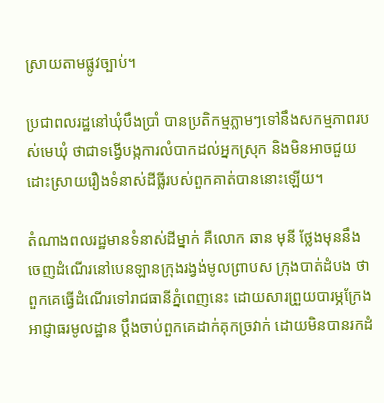ស្រាយតាមផ្លូវច្បាប់។

ប្រជាពលរដ្ឋនៅឃុំបឹងប្រាំ បានប្រតិកម្មភ្លាមៗទៅនឹងសកម្មភាពរបស់មេឃុំ ថាជាទង្វើបង្កការលំបាកដល់អ្នកស្រុក និងមិនអាចជួយដោះស្រាយរឿងទំនាស់ដីធ្លីរបស់ពួកគាត់បាននោះឡើយ។

តំណាងពលរដ្ឋមានទំនាស់ដីម្នាក់ គឺលោក ឆាន មុនី ថ្លែងមុននឹងចេញដំណើរនៅបេនឡានក្រុងរង្វង់មូលព្រាបស ក្រុងបាត់ដំបង ថា ពួកគេធ្វើដំណើរទៅរាជធានីភ្នំពេញនេះ ដោយសារព្រួយបារម្ភក្រែងអាជ្ញាធរមូលដ្ឋាន ប្ដឹងចាប់ពួកគេដាក់គុកច្រវាក់ ដោយមិនបានរកដំ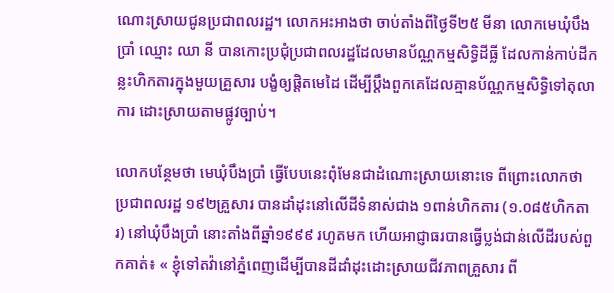ណោះស្រាយជូនប្រជាពលរដ្ឋ។ លោកអះអាងថា ចាប់តាំងពីថ្ងៃទី២៥ មីនា លោកមេឃុំបឹងប្រាំ ឈ្មោះ ឈា នី បានកោះប្រជុំប្រជាពលរដ្ឋដែលមានប័ណ្ណកម្មសិទ្ធិដីធ្លី ដែលកាន់កាប់ដីកន្លះហិកតារក្នុងមួយគ្រួសារ បង្ខំឲ្យផ្ដិតមេដៃ ដើម្បីប្ដឹងពួកគេដែលគ្មានប័ណ្ណកម្មសិទ្ធិទៅតុលាការ ដោះស្រាយតាមផ្លូវច្បាប់។

លោកបន្ថែមថា មេឃុំបឹងប្រាំ ធ្វើបែបនេះពុំមែនជាដំណោះស្រាយនោះទេ ពីព្រោះលោកថា ប្រជាពលរដ្ឋ ១៩២គ្រួសារ បានដាំដុះនៅលើដីទំនាស់ជាង ១ពាន់ហិកតារ (១.០៨៥ហិកតារ) នៅឃុំបឹងប្រាំ នោះតាំងពីឆ្នាំ១៩៩៩ រហូតមក ហើយអាជ្ញាធរបានធ្វើប្លង់ជាន់លើដីរបស់ពួកគាត់៖ « ខ្ញុំទៅតវ៉ានៅភ្នំពេញដើម្បីបានដីដាំដុះដោះស្រាយជីវភាពគ្រួសារ ពី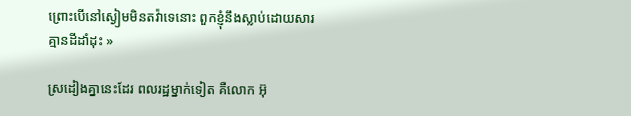ព្រោះបើនៅស្ងៀមមិនតវ៉ាទេនោះ ពួកខ្ញុំនឹងស្លាប់ដោយសារគ្មានដីដាំដុះ »

ស្រដៀងគ្នានេះដែរ ពលរដ្ឋម្នាក់ទៀត គឺលោក អ៊ុ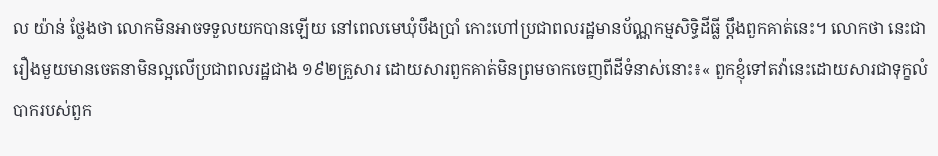ល យ៉ាន់ ថ្លែងថា លោកមិនអាចទទួលយកបានឡើយ នៅពេលមេឃុំបឹងប្រាំ កោះហៅប្រជាពលរដ្ឋមានប័ណ្ណកម្មសិទ្ធិដីធ្លី ប្ដឹងពួកគាត់នេះ។ លោកថា នេះជារឿងមួយមានចេតនាមិនល្អលើប្រជាពលរដ្ឋជាង ១៩២គ្រួសារ ដោយសារពួកគាត់មិនព្រមចាកចេញពីដីទំនាស់នោះ៖« ពួកខ្ញុំទៅតវ៉ានេះដោយសារជាទុក្ខលំបាករបស់ពួក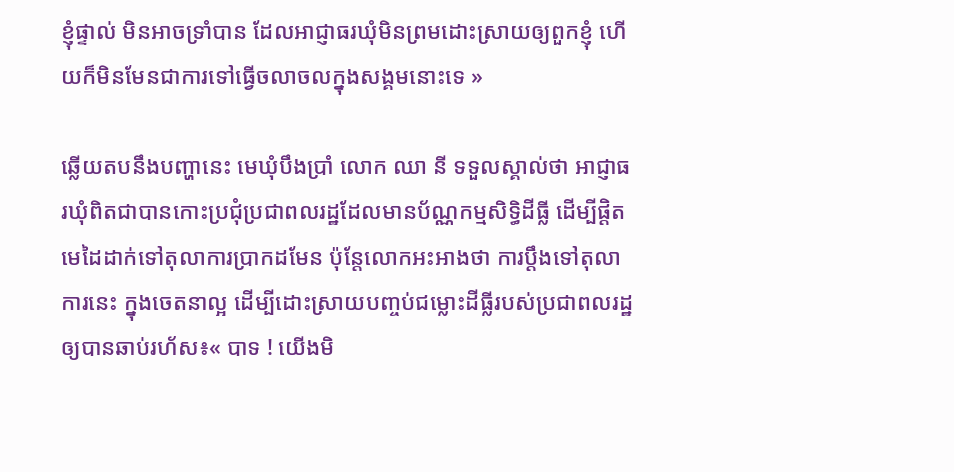ខ្ញុំផ្ទាល់ មិនអាចទ្រាំបាន ដែលអាជ្ញាធរឃុំមិនព្រមដោះស្រាយឲ្យពួកខ្ញុំ ហើយក៏មិនមែនជាការទៅធ្វើចលាចលក្នុងសង្គមនោះទេ »

ឆ្លើយតបនឹងបញ្ហានេះ មេឃុំបឹងប្រាំ លោក ឈា នី ទទួលស្គាល់ថា អាជ្ញាធរឃុំពិតជាបានកោះប្រជុំប្រជាពលរដ្ឋដែលមានប័ណ្ណកម្មសិទ្ធិដីធ្លី ដើម្បីផ្ដិតមេដៃដាក់ទៅតុលាការប្រាកដមែន ប៉ុន្តែលោកអះអាងថា ការប្ដឹងទៅតុលាការនេះ ក្នុងចេតនាល្អ ដើម្បីដោះស្រាយបញ្ចប់ជម្លោះដីធ្លីរបស់ប្រជាពលរដ្ឋឲ្យបានឆាប់រហ័ស៖« បាទ ! យើងមិ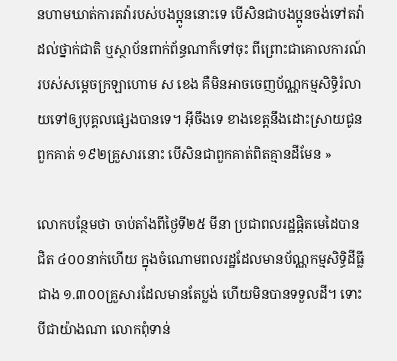នហាមឃាត់ការតវ៉ារបស់បងប្អូននោះទេ បើសិនជាបងប្អូនចង់ទៅតវ៉ាដល់ថ្នាក់ជាតិ ឬស្ថាប័នពាក់ព័ន្ធណាក៏ទៅចុះ ពីព្រោះជាគោលការណ៍របស់សម្ដេចក្រឡាហោម ស ខេង គឺមិនអាចចេញប័ណ្ណកម្មសិទ្ធិរំលាយទៅឲ្យបុគ្គលផ្សេងបានទេ។ អ៊ីចឹងទេ ខាងខេត្តនឹងដោះស្រាយជូនពួកគាត់ ១៩២គ្រួសារនោះ បើសិនជាពួកគាត់ពិតគ្មានដីមែន »

លោកបន្ថែមថា ចាប់តាំងពីថ្ងៃទី២៥ មីនា ប្រជាពលរដ្ឋផ្ដិតមេដៃបានជិត ៤០០នាក់ហើយ ក្នុងចំណោមពលរដ្ឋដែលមានប័ណ្ណកម្មសិទ្ធិដីធ្លីជាង ១.៣០០គ្រួសារដែលមានតែប្លង់ ហើយមិនបានទទួលដី។ ទោះបីជាយ៉ាងណា លោកពុំទាន់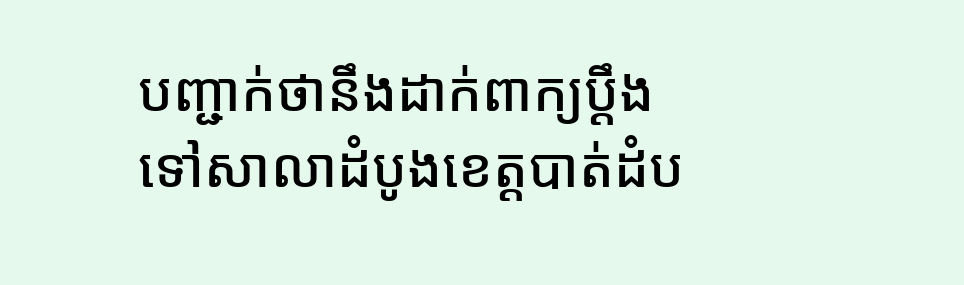បញ្ជាក់ថានឹងដាក់ពាក្យប្ដឹងទៅសាលាដំបូងខេត្តបាត់ដំប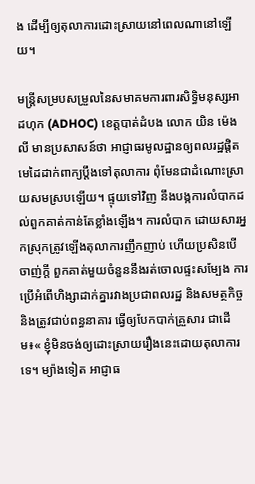ង ដើម្បីឲ្យតុលាការដោះស្រាយនៅពេលណានៅឡើយ។

មន្ត្រីសម្របសម្រួលនៃសមាគមការពារសិទ្ធិមនុស្សអាដហុក (ADHOC) ខេត្តបាត់ដំបង លោក យិន ម៉េងលី មានប្រសាសន៍ថា អាជ្ញាធរមូលដ្ឋានឲ្យពលរដ្ឋផ្ដិតមេដៃដាក់ពាក្យប្ដឹងទៅតុលាការ ពុំមែនជាដំណោះស្រាយសមស្របឡើយ។ ផ្ទុយទៅវិញ នឹងបង្កការលំបាកដល់ពួកគាត់កាន់តែខ្លាំងឡើង។ ការលំបាក ដោយសារអ្នកស្រុកត្រូវឡើងតុលាការញឹកញាប់ ហើយប្រសិនបើចាញ់ក្ដី ពួកគាត់មួយចំនួននឹងរត់ចោលផ្ទះសម្បែង ការប្រើអំពើហិង្សាដាក់គ្នារវាងប្រជាពលរដ្ឋ និងសមត្ថកិច្ច និងត្រូវជាប់ពន្ធនាគារ ធ្វើឲ្យបែកបាក់គ្រួសារ ជាដើម៖« ខ្ញុំមិនចង់ឲ្យដោះស្រាយរឿងនេះដោយតុលាការទេ។ ម្យ៉ាងទៀត អាជ្ញាធ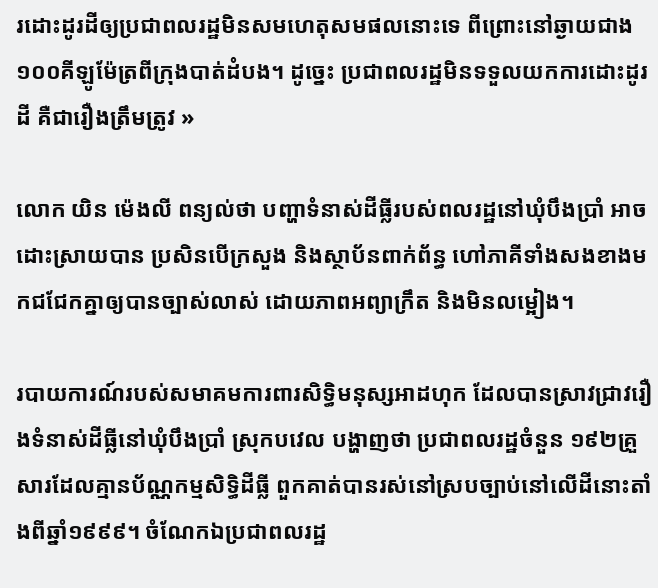រដោះដូរដីឲ្យប្រជាពលរដ្ឋមិនសមហេតុសមផលនោះទេ ពីព្រោះនៅឆ្ងាយជាង ១០០គីឡូម៉ែត្រពីក្រុងបាត់ដំបង។ ដូច្នេះ ប្រជាពលរដ្ឋមិនទទួលយកការដោះដូរដី គឺជារឿងត្រឹមត្រូវ »

លោក យិន ម៉េងលី ពន្យល់ថា បញ្ហាទំនាស់ដីធ្លីរបស់ពលរដ្ឋនៅឃុំបឹងប្រាំ អាចដោះស្រាយបាន ប្រសិនបើក្រសួង និងស្ថាប័នពាក់ព័ន្ធ ហៅភាគីទាំងសងខាងមកជជែកគ្នាឲ្យបានច្បាស់លាស់ ដោយភាពអព្យាក្រឹត និងមិនលម្អៀង។

របាយការណ៍របស់សមាគមការពារសិទ្ធិមនុស្សអាដហុក ដែលបានស្រាវជ្រាវរឿងទំនាស់ដីធ្លីនៅឃុំបឹងប្រាំ ស្រុកបវេល បង្ហាញថា ប្រជាពលរដ្ឋចំនួន ១៩២គ្រួសារដែលគ្មានប័ណ្ណកម្មសិទ្ធិដីធ្លី ពួកគាត់បានរស់នៅស្របច្បាប់នៅលើដីនោះតាំងពីឆ្នាំ១៩៩៩។ ចំណែកឯប្រជាពលរដ្ឋ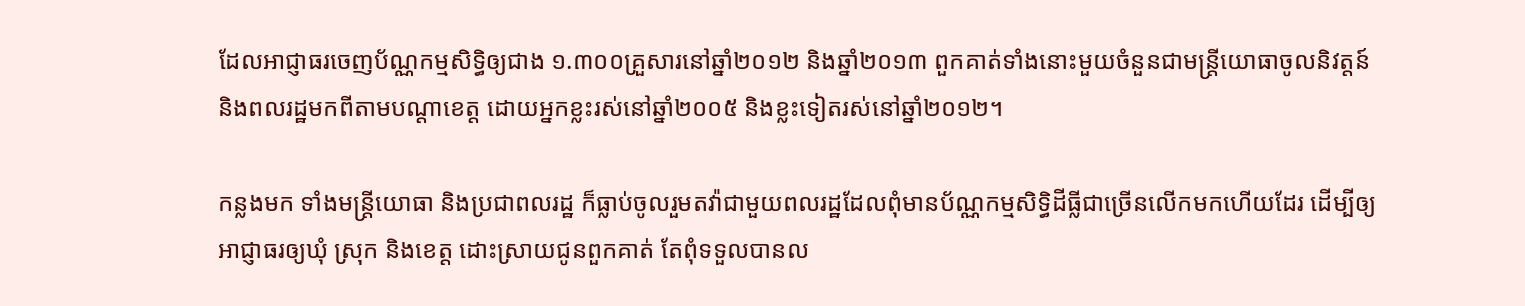ដែលអាជ្ញាធរចេញប័ណ្ណកម្មសិទ្ធិឲ្យជាង ១.៣០០គ្រួសារនៅឆ្នាំ២០១២ និងឆ្នាំ២០១៣ ពួកគាត់ទាំងនោះមួយចំនួនជាមន្ត្រីយោធាចូលនិវត្តន៍ និងពលរដ្ឋមកពីតាមបណ្ដាខេត្ត ដោយអ្នកខ្លះរស់នៅឆ្នាំ២០០៥ និងខ្លះទៀតរស់នៅឆ្នាំ២០១២។

កន្លងមក ទាំងមន្ត្រីយោធា និងប្រជាពលរដ្ឋ ក៏ធ្លាប់ចូលរួមតវ៉ាជាមួយពលរដ្ឋដែលពុំមានប័ណ្ណកម្មសិទ្ធិដីធ្លីជាច្រើនលើកមកហើយដែរ ដើម្បីឲ្យអាជ្ញាធរឲ្យឃុំ ស្រុក និងខេត្ត ដោះស្រាយជូនពួកគាត់ តែពុំទទួលបានល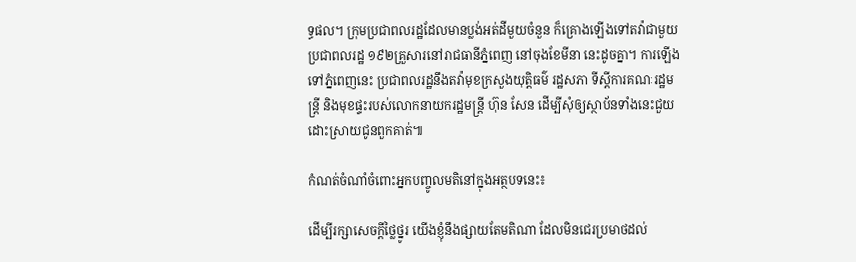ទ្ធផល។ ក្រុមប្រជាពលរដ្ឋដែលមានប្លង់អត់ដីមួយចំនួន ក៏គ្រោងឡើងទៅតវ៉ាជាមួយប្រជាពលរដ្ឋ ១៩២គ្រួសារនៅរាជធានីភ្នំពេញ នៅចុងខែមីនា នេះដូចគ្នា។ ការឡើងទៅភ្នំពេញនេះ ប្រជាពលរដ្ឋនឹងតវ៉ាមុខក្រសួងយុត្តិធម៌ រដ្ឋសភា ទីស្ដីការគណៈរដ្ឋមន្ត្រី និងមុខផ្ទះរបស់លោកនាយករដ្ឋមន្ត្រី ហ៊ុន សែន ដើម្បីសុំឲ្យស្ថាប័នទាំងនេះជួយដោះស្រាយជូនពួកគាត់៕

កំណត់ចំណាំចំពោះអ្នកបញ្ចូលមតិនៅក្នុងអត្ថបទនេះ៖

ដើម្បីរក្សាសេចក្ដីថ្លៃថ្នូរ យើងខ្ញុំនឹងផ្សាយតែមតិណា ដែលមិនជេរប្រមាថដល់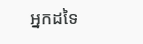អ្នកដទៃ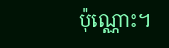ប៉ុណ្ណោះ។